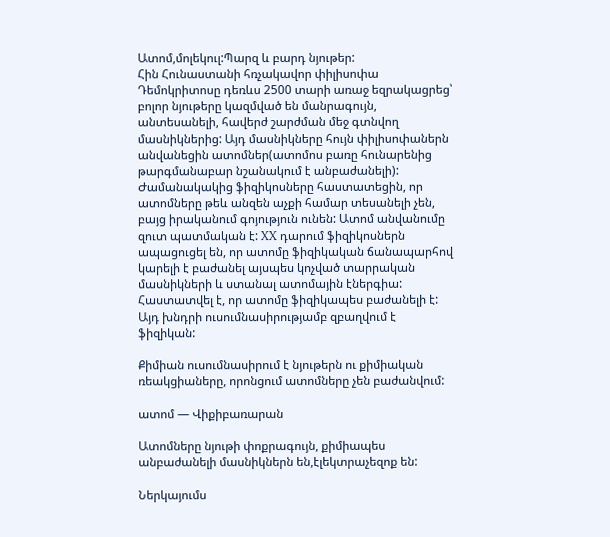Ատոմ,մոլեկուլ:Պարզ և բարդ նյութեր:
Հին Հունաստանի հռչակավոր փիլիսոփա Դեմոկրիտոսը դեռևս 2500 տարի առաջ եզրակացրեց՝ բոլոր նյութերը կազմված են մանրագույն, անտեսանելի, հավերժ շարժման մեջ գտնվող մասնիկներից: Այդ մասնիկները հույն փիլիսոփաներն անվանեցին ատոմներ(ատոմոս բառը հունարենից թարգմանաբար նշանակում է անբաժանելի): Ժամանակակից ֆիզիկոսները հաստատեցին, որ ատոմները թեև անզեն աչքի համար տեսանելի չեն, բայց իրականում գոյություն ունեն: Ատոմ անվանումը զուտ պատմական է: XX դարում ֆիզիկոսներն ապացուցել են, որ ատոմը ֆիզիկական ճանապարհով կարելի է բաժանել այսպես կոչված տարրական մասնիկների և ստանալ ատոմային էներգիա: Հաստատվել է, որ ատոմը ֆիզիկապես բաժանելի է: Այդ խնդրի ուսումնասիրությամբ զբաղվում է ֆիզիկան:

Քիմիան ուսումնասիրում է նյութերն ու քիմիական ռեակցիաները, որոնցում ատոմները չեն բաժանվում:

ատոմ — Վիքիբառարան

Ատոմները նյութի փոքրագույն, քիմիապես անբաժանելի մասնիկներն են,էլեկտրաչեզոք են:

Ներկայումս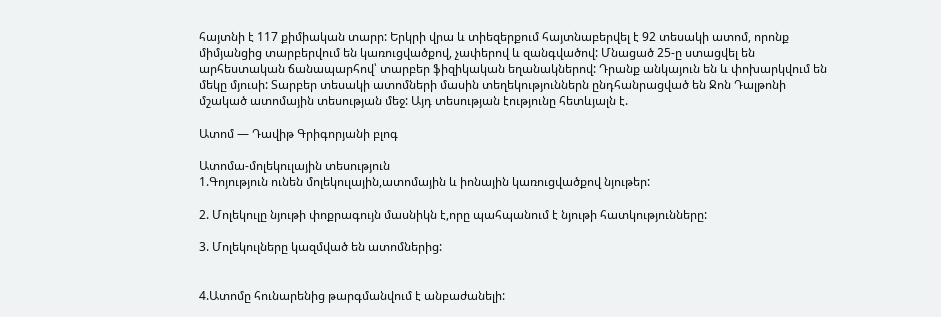հայտնի է 117 քիմիական տարր: Երկրի վրա և տիեզերքում հայտնաբերվել է 92 տեսակի ատոմ, որոնք միմյանցից տարբերվում են կառուցվածքով, չափերով և զանգվածով: Մնացած 25-ը ստացվել են արհեստական ճանապարհով՝ տարբեր ֆիզիկական եղանակներով: Դրանք անկայուն են և փոխարկվում են մեկը մյուսի: Տարբեր տեսակի ատոմների մասին տեղեկություններն ընդհանրացված են Ջոն Դալթոնի մշակած ատոմային տեսության մեջ: Այդ տեսության էությունը հետևյալն է.

Ատոմ — Դավիթ Գրիգորյանի բլոգ

Ատոմա-մոլեկուլային տեսություն
1.Գոյություն ունեն մոլեկուլային,ատոմային և իոնային կառուցվածքով նյութեր:

2. Մոլեկուլը նյութի փոքրագույն մասնիկն է,որը պահպանում է նյութի հատկությունները:

3. Մոլեկուլները կազմված են ատոմներից:


4.Ատոմը հունարենից թարգմանվում է անբաժանելի: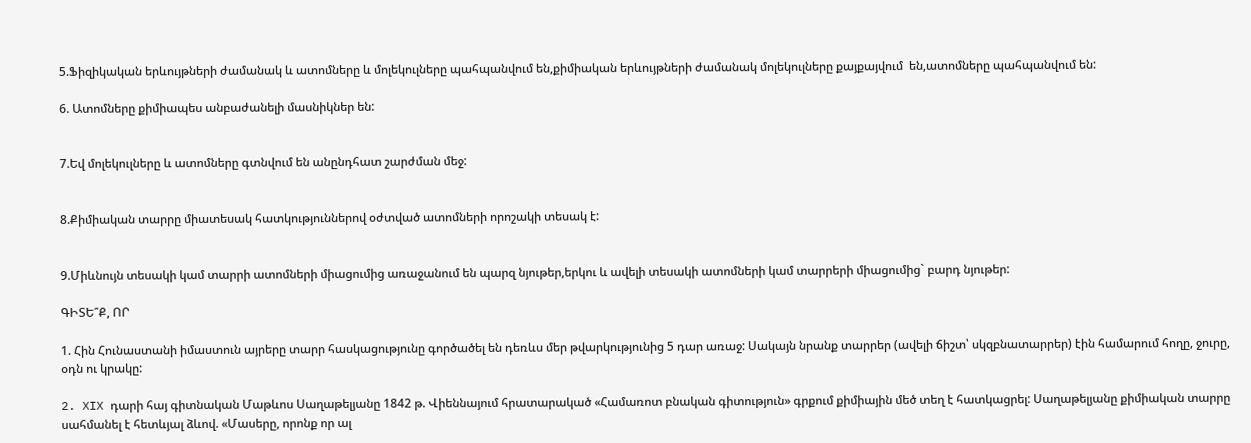5.Ֆիզիկական երևույթների ժամանակ և ատոմները և մոլեկուլները պահպանվում են,քիմիական երևույթների ժամանակ մոլեկուլները քայքայվում  են,ատոմները պահպանվում են:

6. Ատոմները քիմիապես անբաժանելի մասնիկներ են:


7.Եվ մոլեկուլները և ատոմները գտնվում են անընդհատ շարժման մեջ:


8.Քիմիական տարրը միատեսակ հատկություններով օժտված ատոմների որոշակի տեսակ է:


9.Միևնույն տեսակի կամ տարրի ատոմների միացումից առաջանում են պարզ նյութեր,երկու և ավելի տեսակի ատոմների կամ տարրերի միացումից` բարդ նյութեր:

ԳԻՏԵ՞Ք, ՈՐ

1. Հին Հունաստանի իմաստուն այրերը տարր հասկացությունը գործածել են դեռևս մեր թվարկությունից 5 դար առաջ: Սակայն նրանք տարրեր (ավելի ճիշտ՝ սկզբնատարրեր) էին համարում հողը, ջուրը, օդն ու կրակը:

2. XIX դարի հայ գիտնական Մաթևոս Սաղաթելյանը 1842 թ. Վիեննայում հրատարակած «Համառոտ բնական գիտություն» գրքում քիմիային մեծ տեղ է հատկացրել: Սաղաթելյանը քիմիական տարրը սահմանել է հետևյալ ձևով. «Մասերը, որոնք որ ալ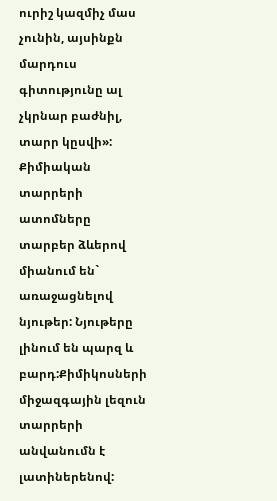ուրիշ կազմիչ մաս չունին, այսինքն մարդուս գիտությունը ալ չկրնար բաժնիլ, տարր կըսվի»: Քիմիական տարրերի ատոմները տարբեր ձևերով միանում են` առաջացնելով նյութեր: Նյութերը լինում են պարզ և բարդ:Քիմիկոսների միջազգային լեզուն տարրերի անվանումն է լատիներենով: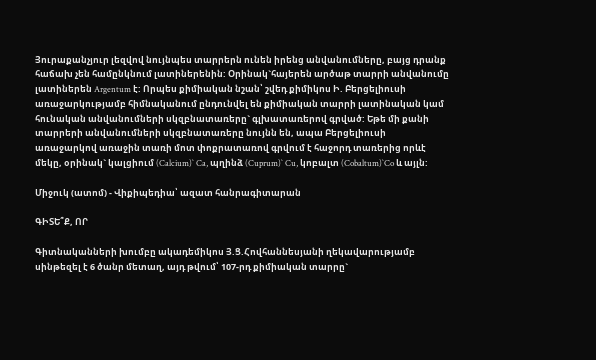Յուրաքանչյուր լեզվով նույնպես տարրերն ունեն իրենց անվանումները, բայց դրանք հաճախ չեն համընկնում լատիներենին: Օրինակ`հայերեն արծաթ տարրի անվանումը լատիներեն Argentum է: Որպես քիմիական նշան՝ շվեդ քիմիկոս Ի. Բերցելիուսի առաջարկությամբ հիմնականում ընդունվել են քիմիական տարրի լատինական կամ հունական անվանումների սկզբնատառերը` գլխատառերով գրված: Եթե մի քանի տարրերի անվանումների սկզբնատառերը նույնն են, ապա Բերցելիուսի առաջարկով առաջին տառի մոտ փոքրատառով գրվում է հաջորդ տառերից որևէ մեկը, օրինակ` կալցիում (Calcium)` Ca, պղինձ (Cuprum)` Cu, կոբալտ (Cobaltum)`Co և այլն:

Միջուկ (ատոմ) - Վիքիպեդիա՝ ազատ հանրագիտարան

ԳԻՏԵ՞Ք, ՈՐ

Գիտնականների խումբը ակադեմիկոս Յ.Ց.Հովհաննեսյանի ղեկավարությամբ սինթեզել է 6 ծանր մետաղ, այդ թվում՝ 107-րդ քիմիական տարրը`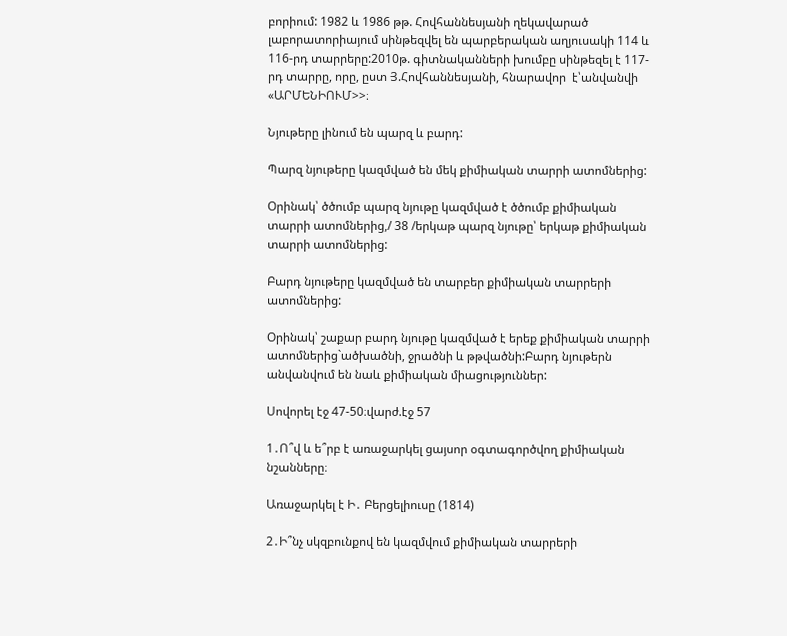բորիում: 1982 և 1986 թթ. Հովհաննեսյանի ղեկավարած լաբորատորիայում սինթեզվել են պարբերական աղյուսակի 114 և 116-րդ տարրերը:2010թ. գիտնականների խումբը սինթեզել է 117-րդ տարրը, որը, ըստ Յ.Հովհաննեսյանի, հնարավոր  է՝անվանվի «ԱՐՄԵՆԻՈՒՄ>>։

Նյութերը լինում են պարզ և բարդ:

Պարզ նյութերը կազմված են մեկ քիմիական տարրի ատոմներից:

Օրինակ՝ ծծումբ պարզ նյութը կազմված է ծծումբ քիմիական տարրի ատոմներից,/ 38 /երկաթ պարզ նյութը՝ երկաթ քիմիական տարրի ատոմներից:

Բարդ նյութերը կազմված են տարբեր քիմիական տարրերի ատոմներից:

Օրինակ՝ շաքար բարդ նյութը կազմված է երեք քիմիական տարրի ատոմներից`ածխածնի, ջրածնի և թթվածնի:Բարդ նյութերն անվանվում են նաև քիմիական միացություններ:

Սովորել էջ 47-50։վարժ.էջ 57

1․Ո՞վ և ե՞րբ է առաջարկել ցայսոր օգտագործվող քիմիական նշանները։

Առաջարկել է Ի․ Բերցելիուսը (1814)

2․Ի՞նչ սկզբունքով են կազմվում քիմիական տարրերի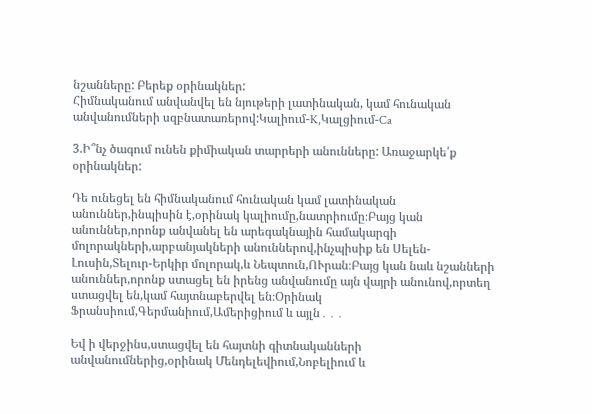նշանները: Բերեք օրինակներ:
Հիմնականում անվանվել են նյութերի լատինական, կամ հունական անվանումների սզբնատառերով:Կալիում-K,Կալցիում-Ca

3.Ի՞նչ ծագում ունեն քիմիական տարրերի անունները: Առաջարկե՛ք օրինակներ:

Դե ունեցել են հիմնականում հունական կամ լատինական անուններ,ինպիսին է,օրինակ կալիումը,նատրիումը։Բայց կան անուններ,որոնք անվանել են արեգակնային համակարգի մոլորակների,արբանյակների անուններով,ինչպիսիք են Սելեն-Լուսին,Տելուր-Երկիր մոլորակ,և Նեպտուն,ՈՒրան։Բայց կան նաև նշանների անուններ,որոնք ստացել են իրենց անվանումը այն վայրի անունով,որտեղ ստացվել են,կամ հայտնաբերվել են։Օրինակ Ֆրանսիում,Գերմանիում,Ամերիցիում և այլն․․․

Եվ ի վերջինս,ստացվել են հայտնի գիտնականների անվանումներից,օրինակ Մենդելեվիում,Նոբելիում և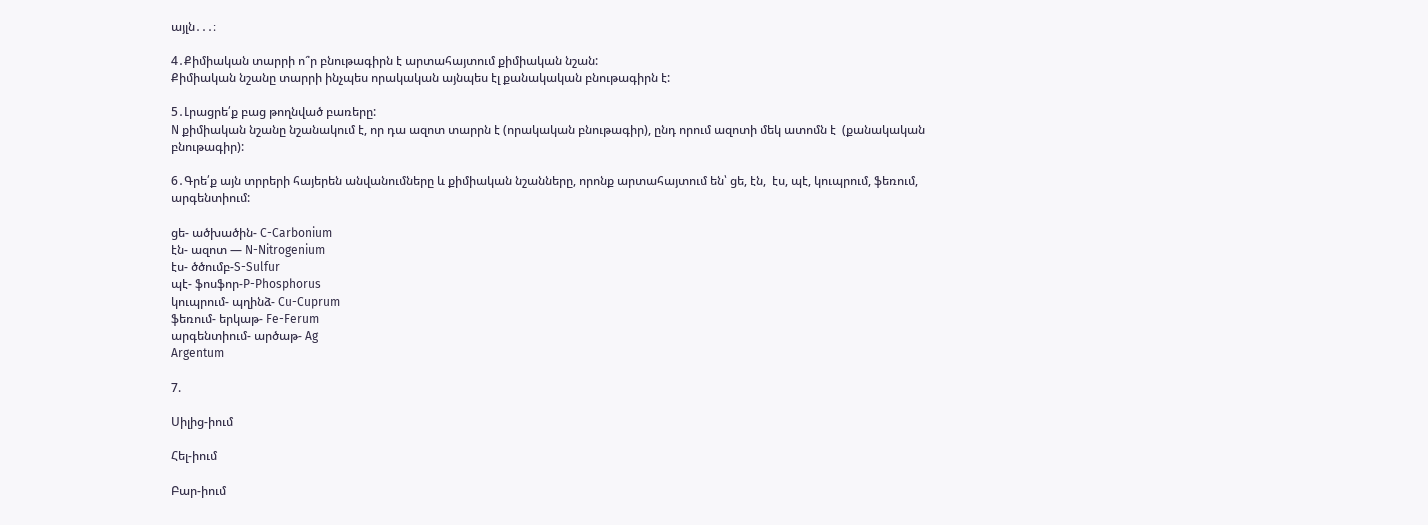այլն․․․։

4․Քիմիական տարրի ո՞ր բնութագիրն է արտահայտում քիմիական նշան:
Քիմիական նշանը տարրի ինչպես որակական այնպես էլ քանակական բնութագիրն է:

5․Լրացրե՛ք բաց թողնված բառերը:
N քիմիական նշանը նշանակում է, որ դա ազոտ տարրն է (որակական բնութագիր), ընդ որում ազոտի մեկ ատոմն է  (քանակական բնութագիր):

6․Գրե՛ք այն տրրերի հայերեն անվանումները և քիմիական նշանները, որոնք արտահայտում են՝ ցե, էն,  էս, պէ, կուպրում, ֆեռում, արգենտիում:

ցե- ածխածին- C-Carbonium
էն- ազոտ — N-Nitrogenium
էս- ծծումբ-S-Sulfur
պէ- ֆոսֆոր-P-Phosphorus
կուպրում- պղինձ- Cu-Cuprum
ֆեռում- երկաթ- Fe-Ferum
արգենտիում- արծաթ- Ag
Argentum

7.

Սիլից-իում

Հել-իում

Բար-իում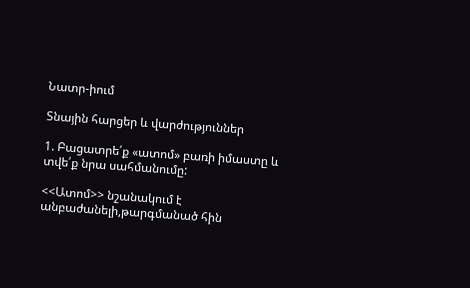Նատր-իում

Տնային հարցեր և վարժություններ

1. Բացատրե՛ք «ատոմ» բառի իմաստը և տվե՛ք նրա սահմանումը:

<<Ատոմ>> նշանակում է անբաժանելի,թարգմանած հին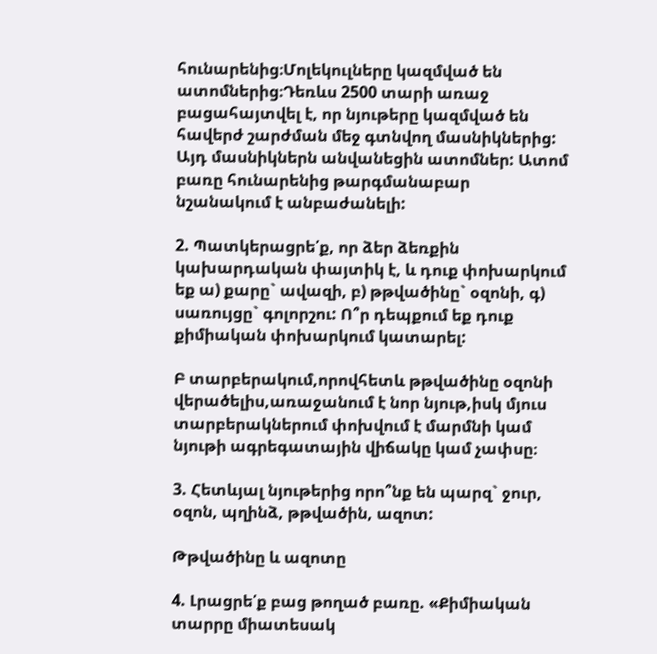հունարենից։Մոլեկուլները կազմված են ատոմներից։Դեռևս 2500 տարի առաջ բացահայտվել է, որ նյութերը կազմված են հավերժ շարժման մեջ գտնվող մասնիկներից: Այդ մասնիկներն անվանեցին ատոմներ: Ատոմ բառը հունարենից թարգմանաբար նշանակում է անբաժանելի:

2. Պատկերացրե՛ք, որ ձեր ձեռքին կախարդական փայտիկ է, և դուք փոխարկում եք ա) քարը` ավազի, բ) թթվածինը` օզոնի, գ) սառույցը` գոլորշու: Ո՞ր դեպքում եք դուք քիմիական փոխարկում կատարել:

Բ տարբերակում,որովհետև թթվածինը օզոնի վերածելիս,առաջանում է նոր նյութ,իսկ մյուս տարբերակներում փոխվում է մարմնի կամ նյութի ագրեգատային վիճակը կամ չափսը։

3. Հետևյալ նյութերից որո՞նք են պարզ` ջուր, օզոն, պղինձ, թթվածին, ազոտ:

Թթվածինը և ազոտը

4. Լրացրե՛ք բաց թողած բառը. «Քիմիական տարրը միատեսակ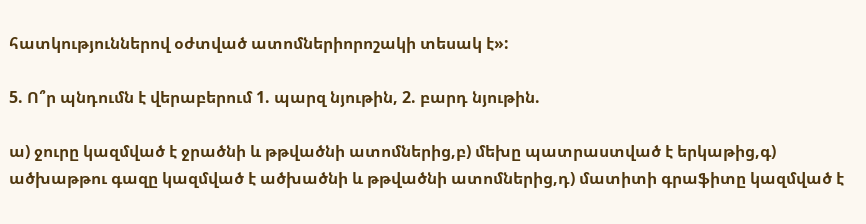հատկություններով օժտված ատոմներիորոշակի տեսակ է»:

5. Ո՞ր պնդումն է վերաբերում 1. պարզ նյութին, 2. բարդ նյութին.

ա) ջուրը կազմված է ջրածնի և թթվածնի ատոմներից,բ) մեխը պատրաստված է երկաթից,գ) ածխաթթու գազը կազմված է ածխածնի և թթվածնի ատոմներից,դ) մատիտի գրաֆիտը կազմված է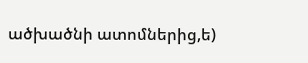ածխածնի ատոմներից,ե)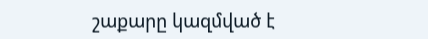շաքարը կազմված է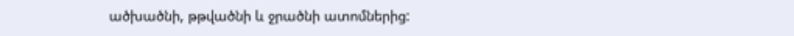ածխածնի, թթվածնի և ջրածնի ատոմներից: